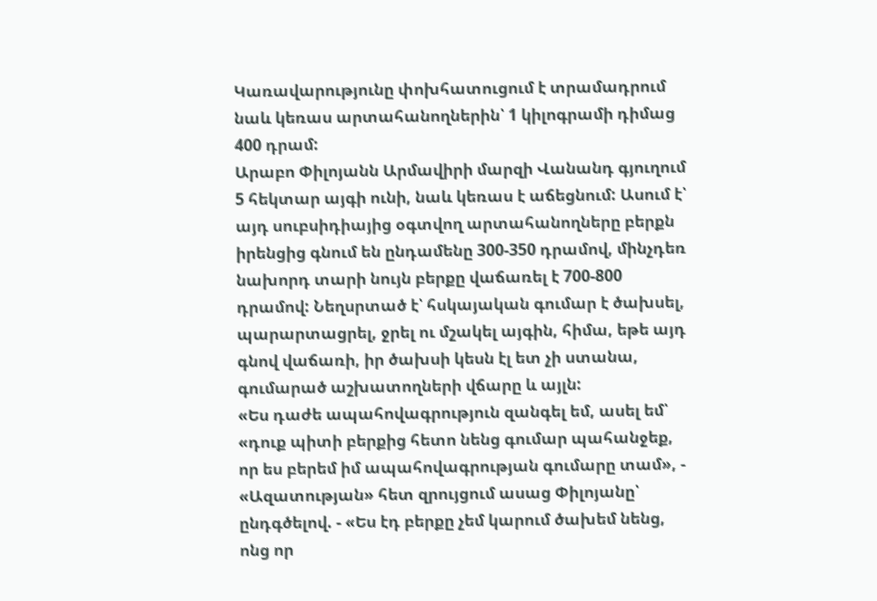Կառավարությունը փոխհատուցում է տրամադրում նաև կեռաս արտահանողներին՝ 1 կիլոգրամի դիմաց 400 դրամ:
Արաբո Փիլոյանն Արմավիրի մարզի Վանանդ գյուղում 5 հեկտար այգի ունի, նաև կեռաս է աճեցնում: Ասում է՝ այդ սուբսիդիայից օգտվող արտահանողները բերքն իրենցից գնում են ընդամենը 300-350 դրամով, մինչդեռ նախորդ տարի նույն բերքը վաճառել է 700-800 դրամով: Նեղսրտած է՝ հսկայական գումար է ծախսել, պարարտացրել, ջրել ու մշակել այգին, հիմա, եթե այդ գնով վաճառի, իր ծախսի կեսն էլ ետ չի ստանա, գումարած աշխատողների վճարը և այլն:
«Ես դաժե ապահովագրություն զանգել եմ, ասել եմ՝ «դուք պիտի բերքից հետո նենց գումար պահանջեք, որ ես բերեմ իմ ապահովագրության գումարը տամ», - «Ազատության» հետ զրույցում ասաց Փիլոյանը՝ ընդգծելով. - «Ես էդ բերքը չեմ կարում ծախեմ նենց, ոնց որ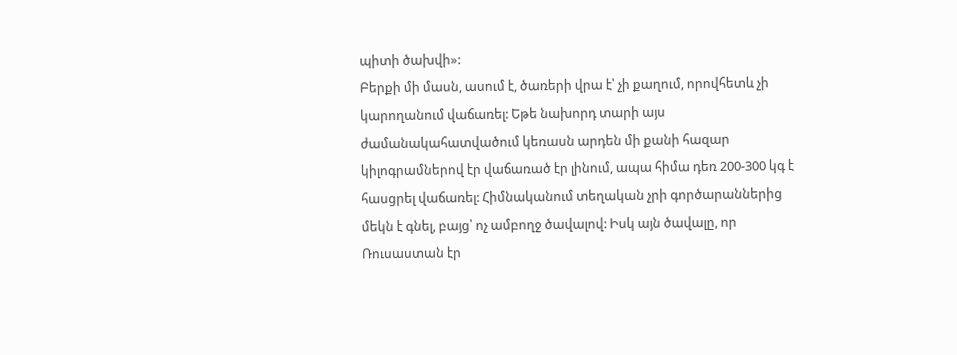պիտի ծախվի»:
Բերքի մի մասն, ասում է, ծառերի վրա է՝ չի քաղում, որովհետև չի կարողանում վաճառել: Եթե նախորդ տարի այս ժամանակահատվածում կեռասն արդեն մի քանի հազար կիլոգրամներով էր վաճառած էր լինում, ապա հիմա դեռ 200-300 կգ է հասցրել վաճառել: Հիմնականում տեղական չրի գործարաններից մեկն է գնել, բայց՝ ոչ ամբողջ ծավալով: Իսկ այն ծավալը, որ Ռուսաստան էր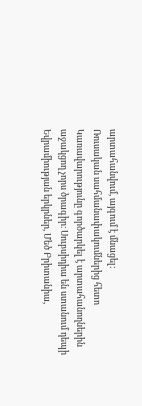արտահանվում, այգում է մնացել:
Ռուսական սահմանափակումներից հետո Կառավարությունը գործարկել է արտահանողներին աջակցող չորս ծրագիր։ Սուբսիդիա են ստանում դեպի Եվրամիության երկրներ, Մեծ Բրիտանիա,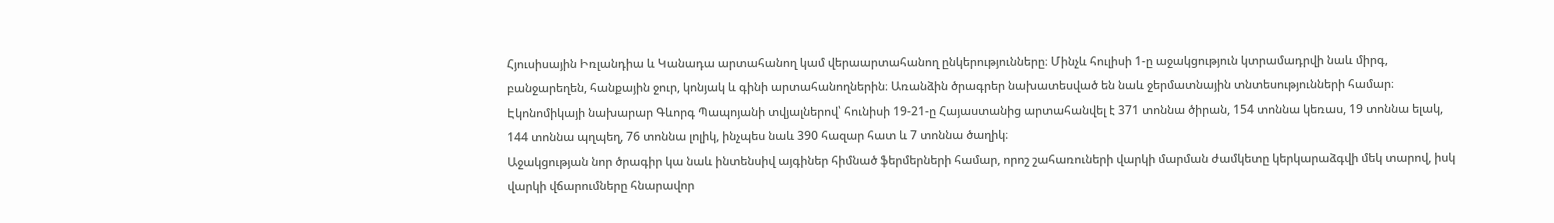Հյուսիսային Իռլանդիա և Կանադա արտահանող կամ վերաարտահանող ընկերությունները։ Մինչև հուլիսի 1-ը աջակցություն կտրամադրվի նաև միրգ, բանջարեղեն, հանքային ջուր, կոնյակ և գինի արտահանողներին։ Առանձին ծրագրեր նախատեսված են նաև ջերմատնային տնտեսությունների համար։
Էկոնոմիկայի նախարար Գևորգ Պապոյանի տվյալներով՝ հունիսի 19-21-ը Հայաստանից արտահանվել է 371 տոննա ծիրան, 154 տոննա կեռաս, 19 տոննա ելակ, 144 տոննա պղպեղ, 76 տոննա լոլիկ, ինչպես նաև 390 հազար հատ և 7 տոննա ծաղիկ։
Աջակցության նոր ծրագիր կա նաև ինտենսիվ այգիներ հիմնած ֆերմերների համար, որոշ շահառուների վարկի մարման ժամկետը կերկարաձգվի մեկ տարով, իսկ վարկի վճարումները հնարավոր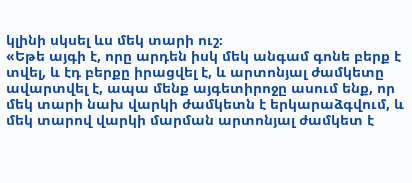կլինի սկսել ևս մեկ տարի ուշ։
«Եթե այգի է, որը արդեն իսկ մեկ անգամ գոնե բերք է տվել, և էդ բերքը իրացվել է, և արտոնյալ ժամկետը ավարտվել է, ապա մենք այգետիրոջը ասում ենք, որ մեկ տարի նախ վարկի ժամկետն է երկարաձգվում, և մեկ տարով վարկի մարման արտոնյալ ժամկետ է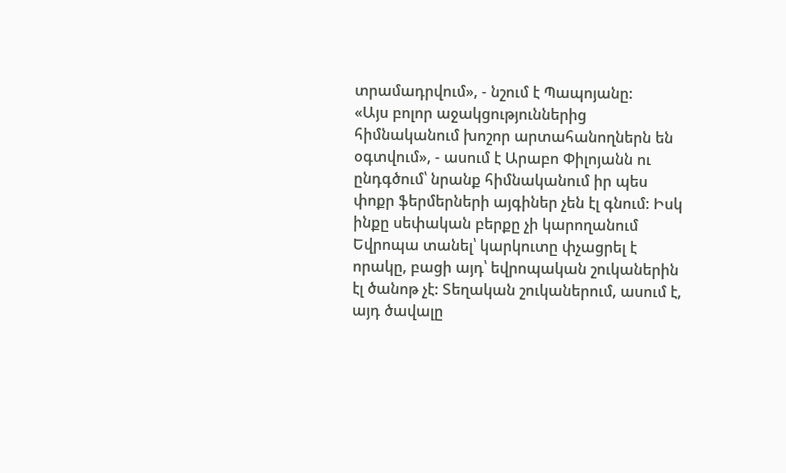տրամադրվում», - նշում է Պապոյանը:
«Այս բոլոր աջակցություններից հիմնականում խոշոր արտահանողներն են օգտվում», - ասում է Արաբո Փիլոյանն ու ընդգծում՝ նրանք հիմնականում իր պես փոքր ֆերմերների այգիներ չեն էլ գնում: Իսկ ինքը սեփական բերքը չի կարողանում Եվրոպա տանել՝ կարկուտը փչացրել է որակը, բացի այդ՝ եվրոպական շուկաներին էլ ծանոթ չէ: Տեղական շուկաներում, ասում է, այդ ծավալը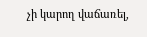չի կարող վաճառել,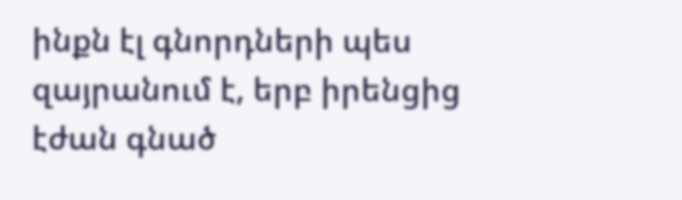ինքն էլ գնորդների պես զայրանում է, երբ իրենցից էժան գնած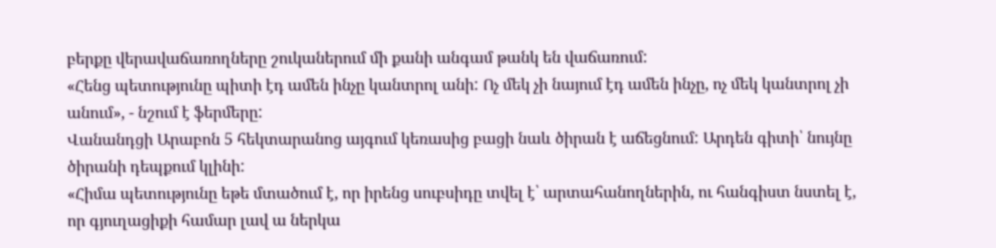բերքը վերավաճառողները շուկաներում մի քանի անգամ թանկ են վաճառում:
«Հենց պետությունը պիտի էդ ամեն ինչը կանտրոլ անի: Ոչ մեկ չի նայում էդ ամեն ինչը, ոչ մեկ կանտրոլ չի անում», - նշում է ֆերմերը:
Վանանդցի Արաբոն 5 հեկտարանոց այգում կեռասից բացի նաև ծիրան է աճեցնում: Արդեն գիտի՝ նույնը ծիրանի դեպքում կլինի:
«Հիմա պետությունը եթե մտածում է, որ իրենց սուբսիդը տվել է՝ արտահանողներին, ու հանգիստ նստել է, որ գյուղացիքի համար լավ ա ներկա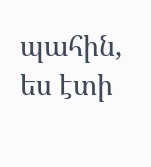պահին, ես էտի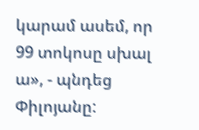կարամ ասեմ, որ 99 տոկոսը սխալ ա», - պնդեց Փիլոյանը: